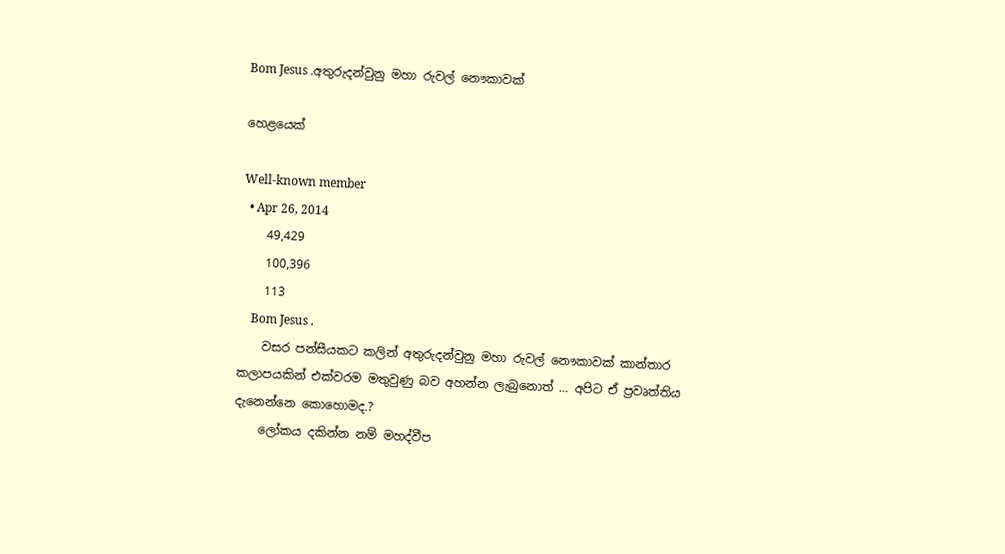Bom Jesus .අතුරුදන්වුනු මහා රුවල් නෞකාවක්

හෙළයෙක්

Well-known member
  • Apr 26, 2014
    49,429
    100,396
    113
    Bom Jesus .
    වසර පන්සීයකට කලින් අතුරුදන්වුනු මහා රුවල් නෞකාවක් කාන්තාර කලාපයකින් එක්වරම මතුවුණු බව අහන්න ලැබුනොත් … අපිට ඒ ප්‍රවෘත්තිය දැනෙන්නෙ කොහොමද.?
    ලෝකය දකින්න නම් මහද්වීප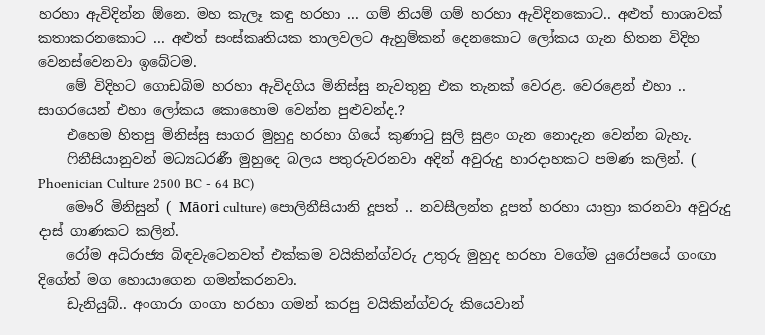හරහා ඇවිදින්න ඕනෙ. මහ කැලෑ කඳු හරහා ... ගම් නියම් ගම් හරහා ඇවිදිනකොට.. අළුත් භාශාවක් කතාකරනකොට ... අළුත් සංස්කෘතියක තාලවලට ඇහුම්කන් දෙනකොට ලෝකය ගැන හිතන විදිහ වෙනස්වෙනවා ඉබේටම.
    මේ විදිහට ගොඩබිම හරහා ඇවිදගිය මිනිස්සු නැවතුනු එක තැනක් වෙරළ. වෙරළෙන් එහා .. සාගරයෙන් එහා ලෝකය කොහොම වෙන්න පුළුවන්ද.?
    එහෙම හිතපු මිනිස්සු සාගර මුහුදු හරහා ගියේ කුණාටු සුලි සුළං ගැන නොදැන වෙන්න බැහැ.
    ෆිනීසියානුවන් මධ්‍යධරණී මුහුදෙ බලය පතුරුවරනවා අදින් අවුරුදු හාරදාහකට පමණ කලින්. ( Phoenician Culture 2500 BC - 64 BC)
    මෞරි මිනිසුන් ( Māori culture) පොලිනීසියානි දූපත් .. නවසීලන්ත දූපත් හරහා යාත්‍රා කරනවා අවුරුදු දාස් ගාණකට කලින්.
    රෝම අධිරාජ්‍ය බිඳවැටෙනවත් එක්කම වයිකින්ග්වරු උතුරු මුහුද හරහා වගේම යුරෝපයේ ගංඟා දිගේත් මග හොයාගෙන ගමන්කරනවා.
    ඩැනියුබ්.. අංගාරා ගංගා හරහා ගමන් කරපු වයිකින්ග්වරු කියෙවාන්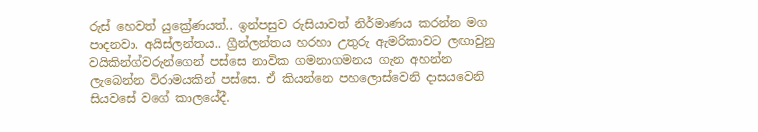රුස් හෙවත් යුක්‍රේණයත්.. ඉන්පසුව රුසියාවත් නිර්මාණය කරන්න මග පාදනවා. අයිස්ලන්තය.. ග්‍රීන්ලන්තය හරහා උතුරු ඇමරිකාවට ලඟාවුනු වයිකින්ග්වරුන්ගෙන් පස්සෙ නාවික ගමනාගමනය ගැන අහන්න ලැබෙන්න විරාමයකින් පස්සෙ. ඒ කියන්නෙ පහලොස්වෙනි දාසයවෙනි සියවසේ වගේ කාලයේදී.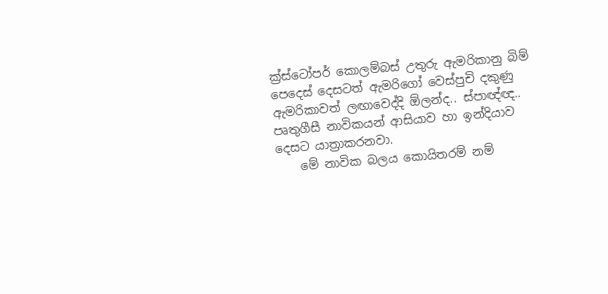ක්‍ර්ස්ටෝපර් කොලම්බස් උතුරු ඇමරිකානු බිම් පෙදෙස් දෙසටත් ඇමරිගෝ වෙස්පුචි දකුණු ඇමරිකාවත් ලඟාවෙද්දි ඕලන්ද.. ස්පාඥ්ඥ.. පෘතුගීසී නාවිකයන් ආසියාව හා ඉන්දියාව දෙසට යාත්‍රාකරනවා.
    මේ නාවික බලය කොයිතරම් නම්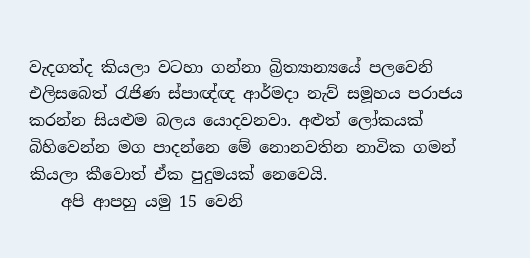වැදගත්ද කියලා වටහා ගන්නා බ්‍රිත්‍යාන්‍යයේ පලවෙනි එලිසබෙත් රැජිණ ස්පාඥ්ඥ ආර්මදා නැව් සමූහය පරාජය කරන්න සියළුම බලය යොදවනවා. අළුත් ලෝකයක් බිහිවෙන්න මග පාදන්නෙ මේ නොනවතින නාවික ගමන් කියලා කීවොත් ඒක පුදුමයක් නෙවෙයි.
    අපි ආපහු යමු 15 වෙනි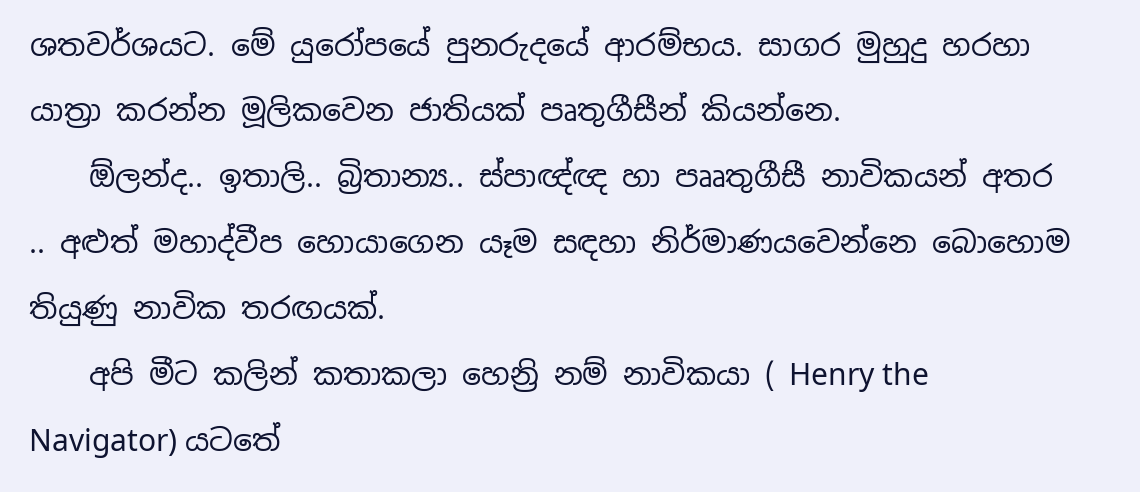ශතවර්ශයට. මේ යුරෝපයේ පුනරුදයේ ආරම්භය. සාගර මුහුදු හරහා යාත්‍රා කරන්න මූලිකවෙන ජාතියක් පෘතුගීසීන් කියන්නෙ.
    ඕලන්ද.. ඉතාලි.. බ්‍රිතාන්‍ය.. ස්පාඥ්ඥ හා පෲතුගීසී නාවිකයන් අතර .. අළුත් මහාද්වීප හොයාගෙන යෑම සඳහා නිර්මාණයවෙන්නෙ බොහොම ති‍යුණු නාවික තරඟයක්.
    අපි මීට කලින් කතාකලා හෙන්‍රි නම් නාවිකයා ( Henry the Navigator) යටතේ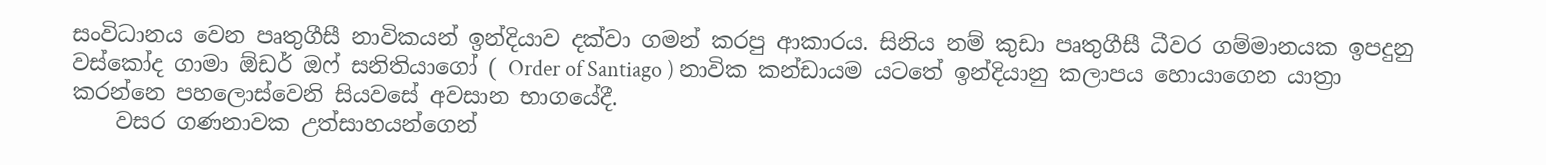සංවිධානය වෙන පෘතුගීසී නාවිකයන් ඉන්දියාව දක්වා ගමන් කරපු ආකාරය. සිනිය නම් කුඩා පෘතුගීසී ධීවර ගම්මානයක ඉපදුනු වස්කෝද ගාමා ඕඩර් ඔෆ් සනිතියාගෝ ( Order of Santiago ) නාවික කන්ඩායම යටතේ ඉන්දියානු කලාපය හොයාගෙන යාත්‍රා කරන්නෙ පහලොස්වෙනි සියවසේ අවසාන භාගයේදී.
    වසර ගණනාවක උත්සාහයන්ගෙන්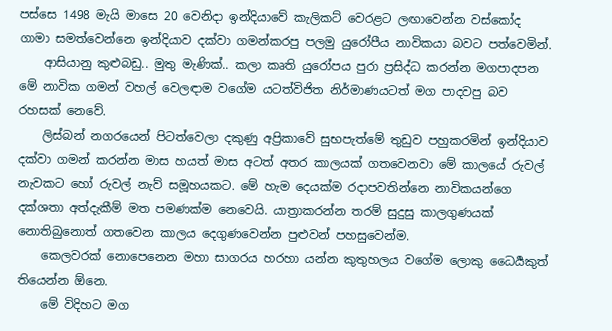පස්සෙ 1498 මැයි මාසෙ 20 වෙනිදා ඉන්දියාවේ කැලිකට් වෙරළට ලඟාවෙන්න වස්කෝද ගාමා සමත්වෙන්නෙ ඉන්දියාව දක්වා ගමන්කරපු පලමු යුරෝපීය නාවිකයා බවට පත්වෙමින්.
    ආසියානු කුළුබඩු.. මුතු මැණික්.. කලා කෘති යුරෝපය පුරා ප්‍රසිද්ධ කරන්න මගපාදපන මේ නාවික ගමන් වහල් වෙලඳාම වගේම යටත්විජිත නිර්මාණයටත් මග පාදවපු බව රහසක් නෙවේ.
    ලිස්බන් නගරයෙන් පිටත්වෙලා දකුණු අප්‍රිකාවේ සුභපැත්මේ තුඩුව පහුකරමින් ඉන්දියාව දක්වා ගමන් කරන්න මාස හයත් මාස අටත් අතර කාලයක් ගතවෙනවා මේ කාලයේ රුවල් නැවකට හෝ රුවල් නැව් සමූහයකට. මේ හැම දෙයක්ම රදාපවතින්නෙ නාවිකයන්ගෙ දක්ශතා අත්දැකීම් මත පමණක්ම නෙවෙයි. යාත්‍රාකරන්න තරම් සුදුසු කාලගුණයක් නොතිබුනොත් ගතවෙන කාලය දෙගුණවෙන්න පුළුවන් පහසුවෙන්ම.
    කෙලවරක් නොපෙනෙන මහා සාගරය හරහා යන්න කුතුහලය වගේම ලොකු ධෛර්‍යකුත් තියෙන්න ඕනෙ.
    මේ විදිහට මග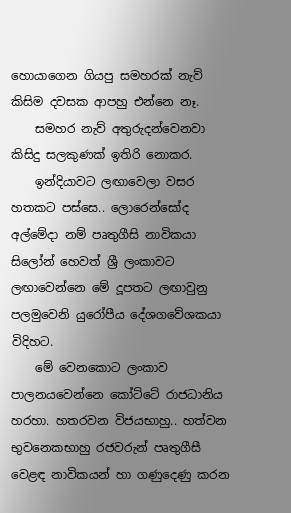හොයාගෙන ගියපු සමහරක් නැව් කිසිම දවසක ආපහු එන්නෙ නෑ.
    සමහර නැව් අතුරුදන්වෙනවා කිසිදු සලකුණක් ඉතිරි නොකර.
    ඉන්දියාවට ලඟාවෙලා වසර හතකට පස්සෙ.. ලොරෙන්සෝද අල්මේදා නම් පෘතුගීසි නාවිකයා සිලෝන් හෙවත් ශ්‍රී ලංකාවට ලඟාවෙන්නෙ මේ දූපතට ලඟාවුනු පලමුවෙනි යුරෝපීය දේශගවේශකයා විදිහට.
    මේ වෙනකොට ලංකාව පාලනයවෙන්නෙ කෝට්ටේ රාජධානිය හරහා. හතරවන විජයභාහු.. හත්වන භුවනෙකභාහු රජවරුන් පෘතුගීසී වෙළඳ නාවිකයන් හා ගණුදෙණු කරන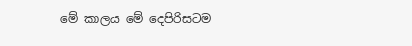මේ කාලය මේ දෙපිරිසටම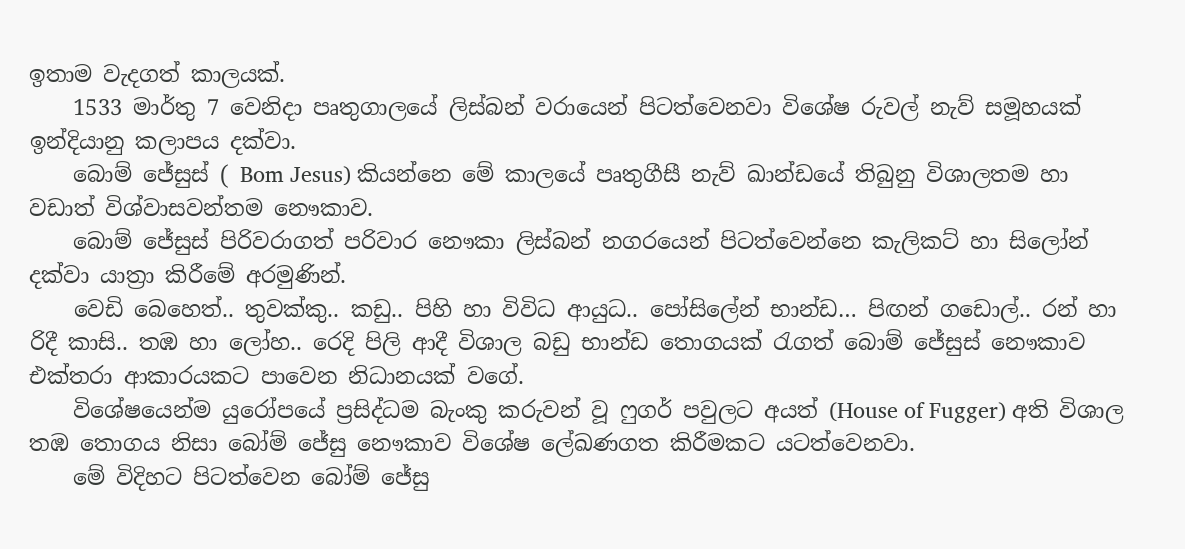ඉතාම වැදගත් කාලයක්.
    1533 මාර්තු 7 වෙනිදා පෘතුගාලයේ ලිස්බන් වරායෙන් පිටත්වෙනවා විශේෂ රුවල් නැව් සමූහයක් ඉන්දියානු කලාපය දක්වා.
    බොම් ජේසුස් ( Bom Jesus) කියන්නෙ මේ කාලයේ පෘතුගීසී නැව් ඛාන්ඩයේ තිබුනු විශාලතම හා වඩාත් විශ්වාසවන්තම නෞකාව.
    බොම් ජේසුස් පිරිවරාගත් පරිවාර නෞකා ලිස්බන් නගරයෙන් පිටත්වෙන්නෙ කැලිකට් හා සිලෝන් දක්වා යාත්‍රා කිරීමේ අරමුණින්.
    වෙඩි බෙහෙත්.. තුවක්කු.. කඩු.. පිහි හා විවිධ ආයුධ.. පෝසිලේන් භාන්ඩ… පිඟන් ගඩොල්.. රන් හා රිදී කාසි.. තඹ හා ලෝහ.. රෙදි පිලි ආදී විශාල බඩු භාන්ඩ තොගයක් රැගත් බොම් ජේසුස් නෞකාව එක්තරා ආකාරයකට පාවෙන නිධානයක් වගේ.
    විශේෂයෙන්ම යුරෝපයේ ප්‍රසිද්ධම බැංකු කරුවන් වූ ෆුගර් පවුලට අයත් (House of Fugger) අති විශාල තඹ තොගය නිසා බෝම් ජේසු නෞකාව විශේෂ ලේඛණගත කිරීමකට යටත්වෙනවා.
    මේ විදිහට පිටත්වෙන බෝම් ජේසු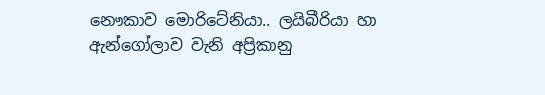නෞකාව මොරිටේනියා.. ලයිබීරියා හා ඇන්ගෝලාව වැනි අප්‍රිකානු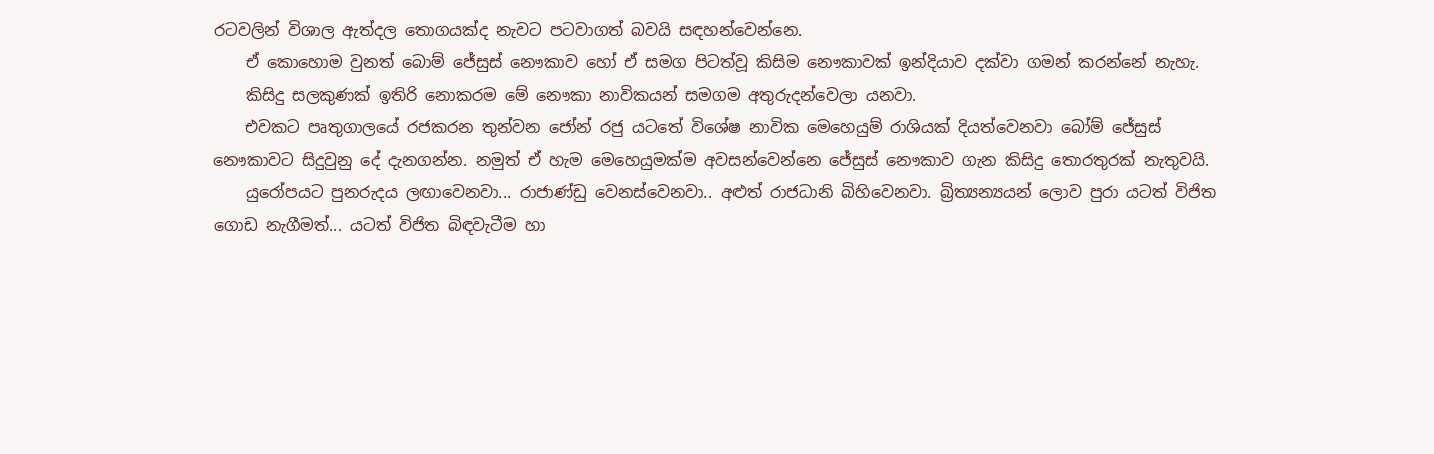රටවලින් විශාල ඇත්දල තොගයක්ද නැවට පටවාගත් බවයි සඳහන්වෙන්නෙ.
    ඒ කොහොම වුනත් බොම් ජේසුස් නෞකාව හෝ ඒ සමග පිටත්වූ කිසිම නෞකාවක් ඉන්දියාව දක්වා ගමන් කරන්නේ නැහැ.
    කිසිදු සලකුණක් ඉතිරි නොකරම මේ නෞකා නාවිකයන් සමගම අතුරුදන්වෙලා යනවා.
    එවකට පෘතුගාලයේ රජකරන තුන්වන ජෝන් රජු යටතේ විශේෂ නාවික මෙහෙයුම් රාශියක් දියත්වෙනවා බෝම් ජේසුස් නෞකාවට සිදුවුනු දේ දැනගන්න. නමුත් ඒ හැම මෙහෙයුමක්ම අවසන්වෙන්නෙ ජේසුස් නෞකාව ගැන කිසිදු තොරතුරක් නැතුවයි.
    යුරෝපයට පුනරුදය ලඟාවෙනවා... රාජාණ්ඩු වෙනස්වෙනවා.. අළුත් රාජධානි බිහිවෙනවා. බ්‍රිත්‍යන්‍යයන් ලොව පුරා යටත් විජිත ගොඩ නැගීමත්... යටත් විජිත බිඳවැටීම හා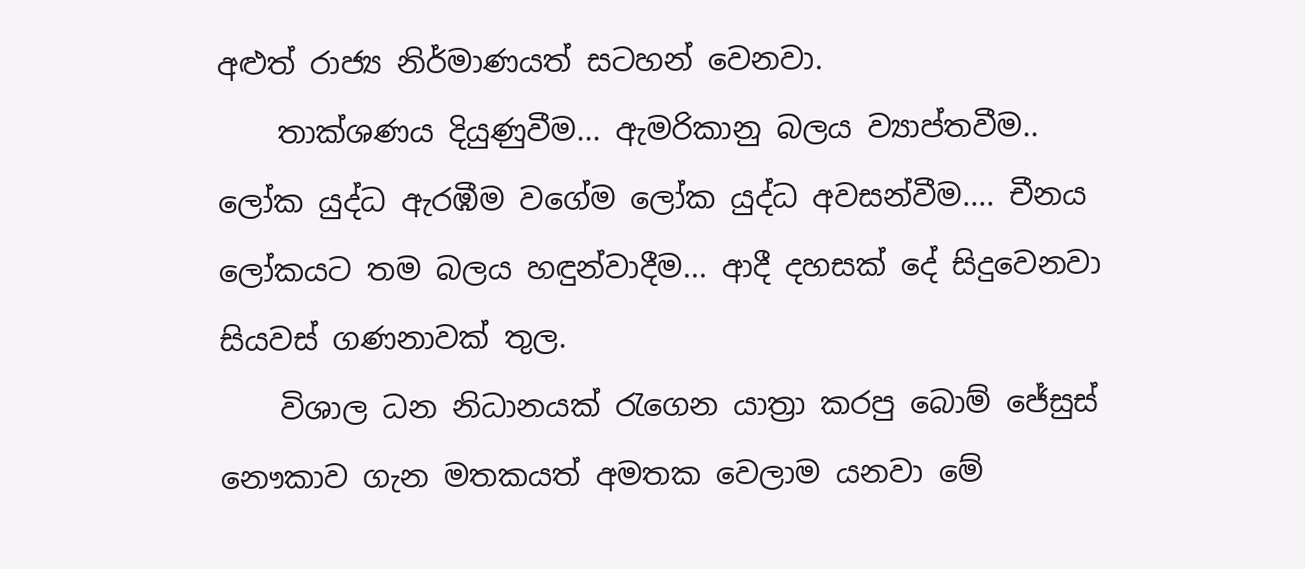අළුත් රාජ්‍ය නිර්මාණයත් සටහන් වෙනවා.
    තාක්ශණය දියුණුවීම... ඇමරිකානු බලය ව්‍යාප්තවීම.. ලෝක යුද්ධ ඇරඹීම වගේම ලෝක යුද්ධ අවසන්වීම.... චීනය ලෝකයට තම බලය හඳුන්වාදීම... ආදී දහසක් දේ සිදුවෙනවා සියවස් ගණනාවක් තුල.
    විශාල ධන නිධානයක් රැගෙන යාත්‍රා කරපු බොම් ජේසුස් නෞකාව ගැන මතකයත් අමතක වෙලාම යනවා මේ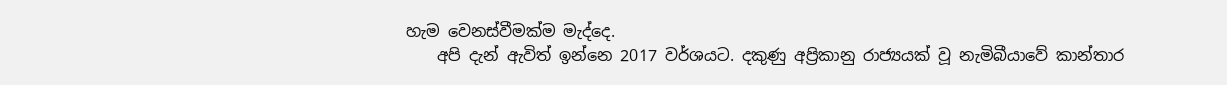හැම වෙනස්වීමක්ම මැද්දෙ.
    අපි දැන් ඇවිත් ඉන්නෙ 2017 වර්ශයට. දකුණු අප්‍රිකානු රාජ්‍යයක් වූ නැමිබීයාවේ කාන්තාර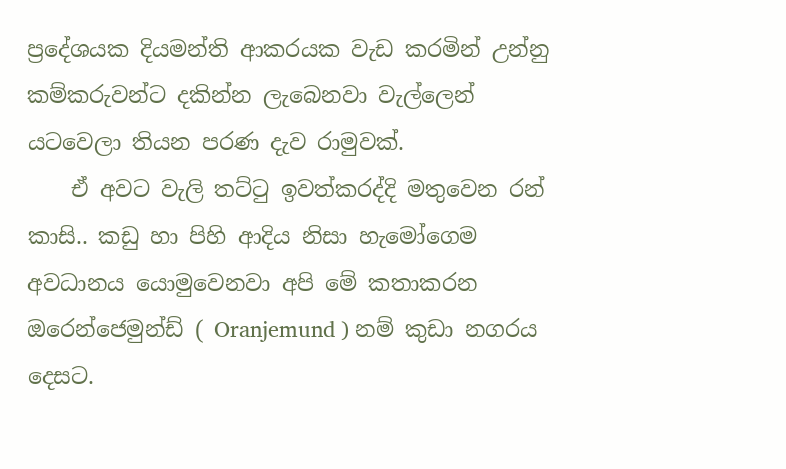ප්‍රදේශයක දියමන්ති ආකරයක වැඩ කරමින් උන්නු කම්කරුවන්ට දකින්න ලැබෙනවා වැල්ලෙන් යටවෙලා තියන පරණ දැව රාමුවක්.
    ඒ අවට වැලි තට්ටු ඉවත්කරද්දි මතුවෙන රන් කාසි.. කඩු හා පිහි ආදිය නිසා හැමෝගෙම අවධානය යොමුවෙනවා අපි මේ කතාකරන ඔරෙන්ජෙමුන්ඩ් ( Oranjemund ) නම් කුඩා නගරය දෙසට.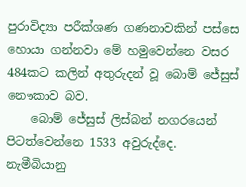පුරාවිද්‍යා පරීක්ශණ ගණනාවකින් පස්සෙ හොයා ගන්නවා මේ හමුවෙන්නෙ වසර 484කට කලින් අතුරුදන් වූ බොම් ජේසුස් නෞකාව බව.
    බොම් ජේසුස් ලිස්බන් නගරයෙන් පිටත්වෙන්නෙ 1533 අවුරුද්දෙ. නැමීබියානු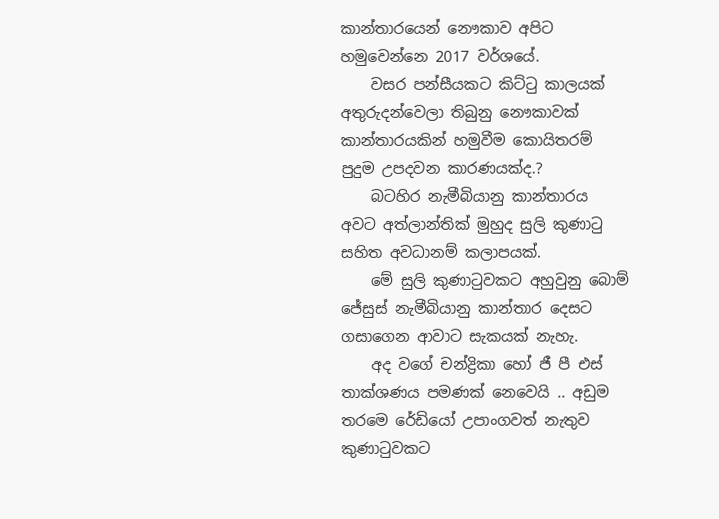කාන්තාරයෙන් නෞකාව අපිට හමුවෙන්නෙ 2017 වර්ශයේ.
    වසර පන්සීයකට කිට්ටු කාලයක් අතුරුදන්වෙලා තිබුනු නෞකාවක් කාන්තාරයකින් හමුවීම කොයිතරම් පුදුම උපදවන කාරණයක්ද.?
    බටහිර නැමීබියානු කාන්තාරය අවට අත්ලාන්තික් මුහුද සුලි කුණාටු සහිත අවධානම් කලාපයක්.
    මේ සුලි කුණාටුවකට අහුවුනු බොම් ජේසුස් නැමීබියානු කාන්තාර දෙසට ගසාගෙන ආවාට සැකයක් නැහැ.
    අද වගේ චන්ද්‍රිකා හෝ ජී පී එස් තාක්ශණය පමණක් නෙවෙයි .. අඩුම තරමෙ රේඩියෝ උපාංගවත් නැතුව කුණාටුවකට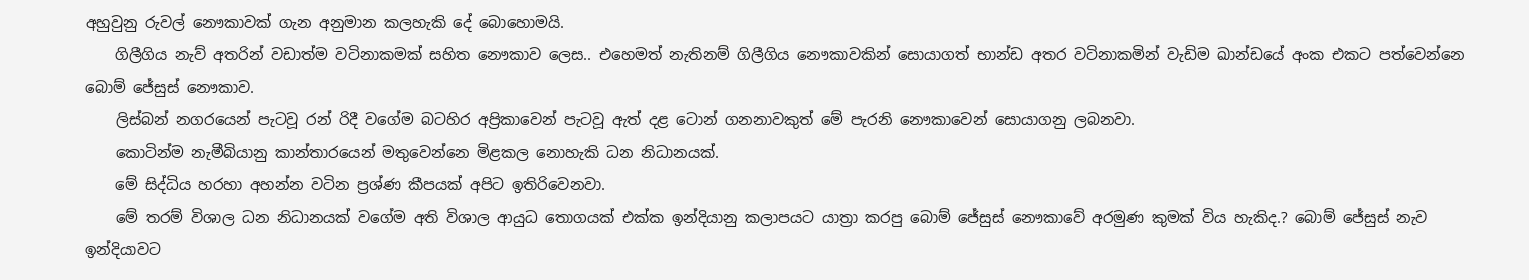අහුවුනු රුවල් නෞකාවක් ගැන අනුමාන කලහැකි දේ බොහොමයි.
    ගිලීගිය නැව් අතරින් වඩාත්ම වටිනාකමක් සහිත නෞකාව ලෙස.. එහෙමත් නැතිනම් ගිලීගිය නෞකාවකින් සොයාගත් භාන්ඩ අතර වටිනාකමින් වැඩිම ඛාන්ඩයේ අංක එකට පත්වෙන්නෙ බොම් ජේසුස් නෞකාව.
    ලිස්බන් නගරයෙන් පැටවූ රන් රිදී වගේම බටහිර අප්‍රිකාවෙන් පැටවූ ඇත් දළ ටොන් ගනනාවකුත් මේ පැරනි නෞකාවෙන් සොයාගනු ලබනවා.
    කොටින්ම නැමීබියානු කාන්තාරයෙන් මතුවෙන්නෙ මිළකල නොහැකි ධන නිධානයක්.
    මේ සිද්ධිය හරහා අහන්න වටින ප්‍රශ්ණ කීපයක් අපිට ඉතිරිවෙනවා.
    මේ තරම් විශාල ධන නිධානයක් වගේම අති විශාල ආයුධ තොගයක් එක්ක ඉන්දියානු කලාපයට යාත්‍රා කරපු බොම් ජේසුස් නෞකාවේ අරමුණ කුමක් විය හැකිද.? බොම් ජේසුස් නැව ඉන්දියාවට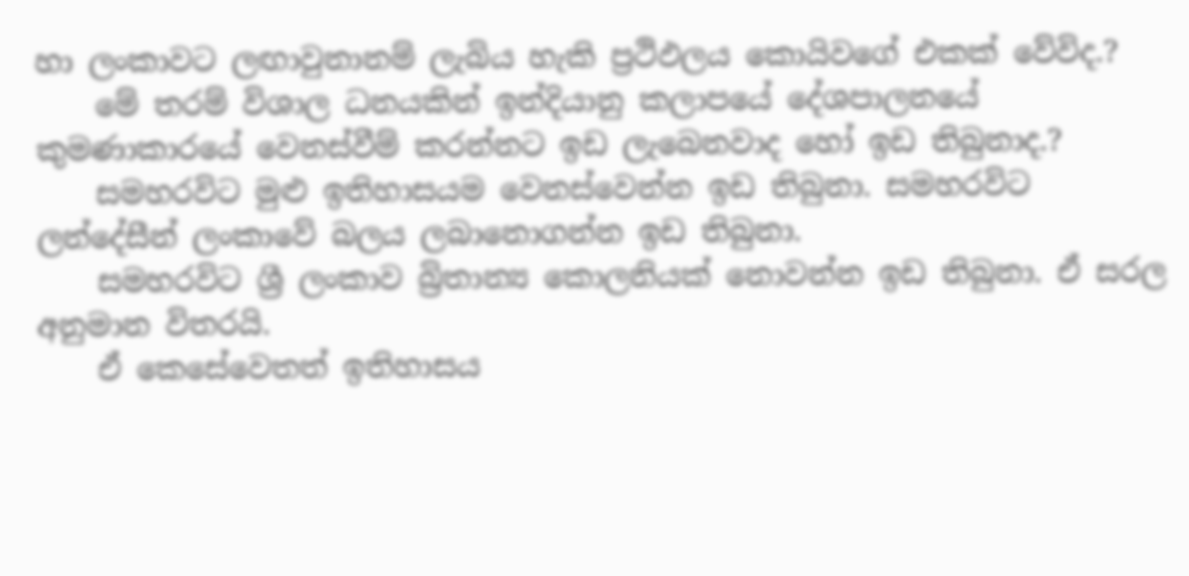හා ලංකාවට ලඟාවුනානම් ලැබිය හැකි ප්‍රථිඵලය කොයිවගේ එකක් වේවිද.?
    මේ තරම් විශාල ධනයකින් ඉන්දියානු කලාපයේ දේශපාලනයේ කුමණාකාරයේ වෙනස්වීම් කරන්නට ඉඩ ලැබෙනවාද හෝ ඉඩ තිබුනාද.?
    සමහරවිට මුළු ඉතිහාසයම වෙනස්වෙන්න ඉඩ තිබුනා. සමහරවිට ලන්දේසීන් ලංකාවේ බලය ලබානොගන්න ඉඩ තිබුනා.
    සමහරවිට ශ්‍රී ලංකාව බ්‍රිතාන්‍ය කොලනියක් නොවන්න ඉඩ තිබුනා. ඒ සරල අනුමාන විතරයි.
    ඒ කෙසේවෙතත් ඉතිහාසය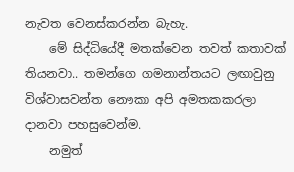නැවත වෙනස්කරන්න බැහැ.
    මේ සිද්ධියේදී මතක්වෙන තවත් කතාවක් තියනවා.. තමන්ගෙ ගමනාන්තයට ලඟාවුනු විශ්වාසවන්ත නෞකා අපි අමතකකරලා දානවා පහසුවෙන්ම.
    නමුත්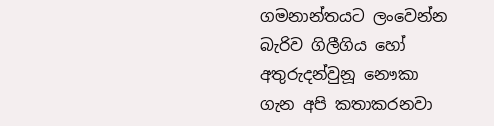ගමනාන්තයට ලංවෙන්න බැරිව ගිලීගිය හෝ අතුරුදන්වුනූ නෞකා ගැන අපි කතාකරනවා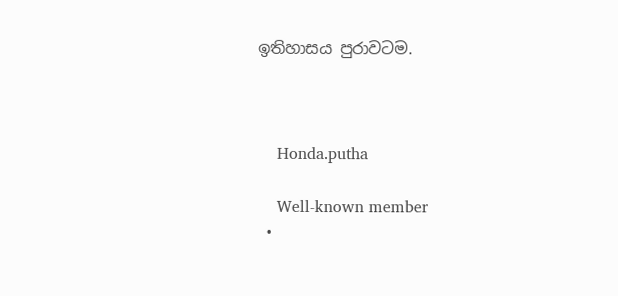ඉතිහාසය පුරාවටම.



    Honda.putha

    Well-known member
  •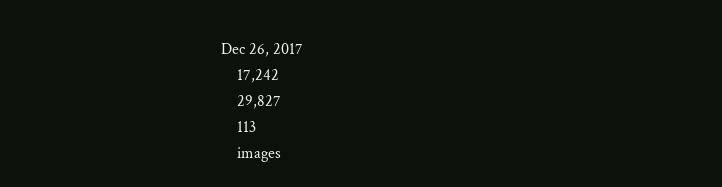Dec 26, 2017
    17,242
    29,827
    113
    images